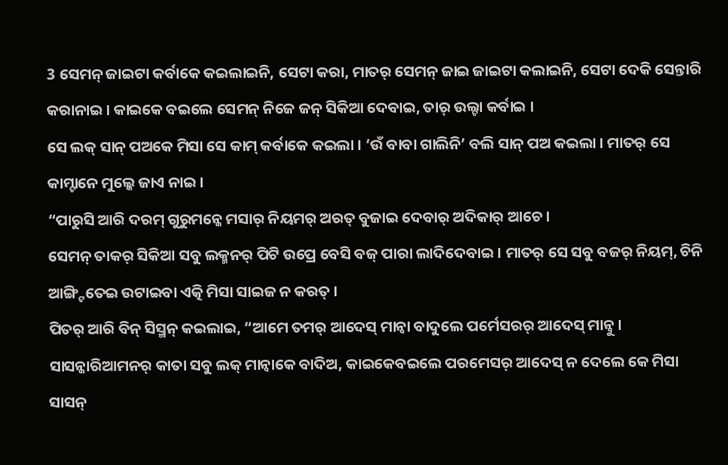3 ସେମନ୍ ଜାଇଟା କର୍ବାକେ କଇଲାଇନି, ସେଟା କରା, ମାତର୍ ସେମନ୍ ଜାଇ ଜାଇଟା କଲାଇନି, ସେଟା ଦେକି ସେନ୍ତାରି କରାନାଇ । କାଇକେ ବଇଲେ ସେମନ୍ ନିଜେ ଜନ୍ ସିକିଆ ଦେବାଇ, ତାର୍ ଉଲ୍ଟା କର୍ବାଇ ।
ସେ ଲକ୍ ସାନ୍ ପଅକେ ମିସା ସେ କାମ୍ କର୍ବାକେ କଇଲା । ‘ଉଁ ବାବା ଗାଲିନି’ ବଲି ସାନ୍ ପଅ କଇଲା । ମାତର୍ ସେ କାମ୍ଟାନେ ମୁଲ୍କେ ଜାଏ ନାଇ ।
“ପାରୁସି ଆରି ଦରମ୍ ଗୁରୁମନ୍କେ ମସାର୍ ନିୟମର୍ ଅରତ୍ ବୁଜାଇ ଦେବାର୍ ଅଦିକାର୍ ଆଚେ ।
ସେମନ୍ ତାକର୍ ସିକିଆ ସବୁ ଲକ୍ମନର୍ ପିଟି ଉପ୍ରେ ବେସି ବଜ୍ ପାରା ଲାଦିଦେବାଇ । ମାତର୍ ସେ ସବୁ ବଜର୍ ନିୟମ୍, ଚିନି ଆଙ୍ଗ୍ଟିତେଇ ଉଟାଇବା ଏତ୍କି ମିସା ସାଇଜ ନ କରତ୍ ।
ପିତର୍ ଆରି ବିନ୍ ସିସ୍ମନ୍ କଇଲାଇ, “ଆମେ ତମର୍ ଆଦେସ୍ ମାନ୍ବା ବାଦୁଲେ ପର୍ମେସରର୍ ଆଦେସ୍ ମାନ୍ବୁ ।
ସାସନ୍କାରିଆମନର୍ କାତା ସବୁ ଲକ୍ ମାନ୍ବାକେ ବାଦିଅ, କାଇକେବଇଲେ ପରମେସର୍ ଆଦେସ୍ ନ ଦେଲେ କେ ମିସା ସାସନ୍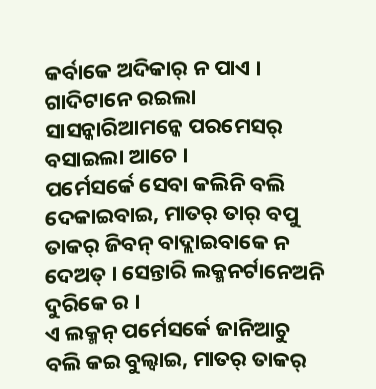କର୍ବାକେ ଅଦିକାର୍ ନ ପାଏ । ଗାଦିଟାନେ ରଇଲା ସାସନ୍କାରିଆମନ୍କେ ପରମେସର୍ ବସାଇଲା ଆଚେ ।
ପର୍ମେସର୍କେ ସେବା କଲିନି ବଲି ଦେକାଇବାଇ, ମାତର୍ ତାର୍ ବପୁ ତାକର୍ ଜିବନ୍ ବାଦ୍ଲାଇବାକେ ନ ଦେଅତ୍ । ସେନ୍ତାରି ଲକ୍ମନର୍ଟାନେଅନି ଦୁରିକେ ର ।
ଏ ଲକ୍ମନ୍ ପର୍ମେସର୍କେ ଜାନିଆଚୁ ବଲି କଇ ବୁଲ୍ବାଇ, ମାତର୍ ତାକର୍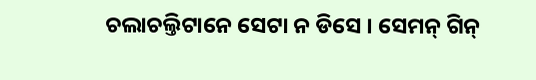ଚଲାଚଲ୍ତିଟାନେ ସେଟା ନ ଡିସେ । ସେମନ୍ ଗିନ୍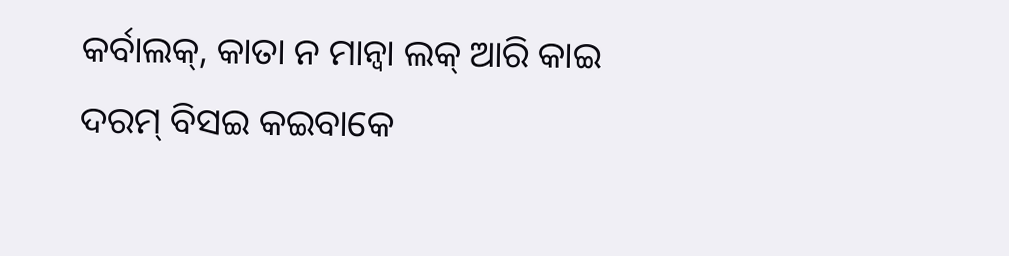କର୍ବାଲକ୍, କାତା ନ ମାନ୍ବା ଲକ୍ ଆରି କାଇ ଦରମ୍ ବିସଇ କଇବାକେ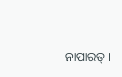ନାପାରତ୍ ।